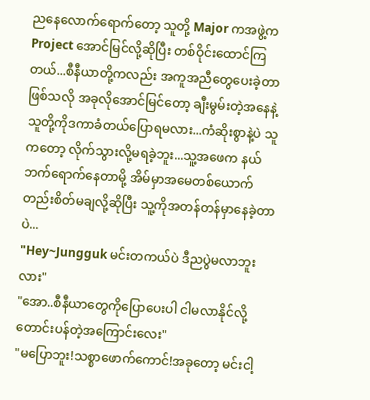ညနေလောက်ရောက်တော့ သူတို့ Major ကအဖွဲ့က Project အောင်မြင်လို့ဆိုပြီး တစ်ဝိုင်းထောင်ကြတယ်...စီနီယာတို့ကလည်း အကူအညီတွေပေးခဲ့တာဖြစ်သလို အခုလိုအောင်မြင်တော့ ချီးမွမ်းတဲ့အနေနဲ့သူတို့ကိုဒကာခံတယ်ပြောရမလား...ကံဆိုးစွာနဲ့ပဲ သူကတော့ လိုက်သွားလို့မရခဲ့ဘူး...သူ့အဖေက နယ်ဘက်ရောက်နေတာမို့ အိမ်မှာအမေတစ်ယောက်တည်းစိတ်မချလို့ဆိုပြီး သူ့ကိုအတန်တန်မှာနေခဲ့တာပဲ...
"Hey~Jungguk မင်းတကယ်ပဲ ဒီညပွဲမလာဘူးလား"
"အော..စီနီယာတွေကိုပြောပေးပါ ငါမလာနိုင်လို့တောင်းပန်တဲ့အကြောင်းလေး"
"မပြောဘူး!သစ္စာဖောက်ကောင်!အခုတော့ မင်းငါ့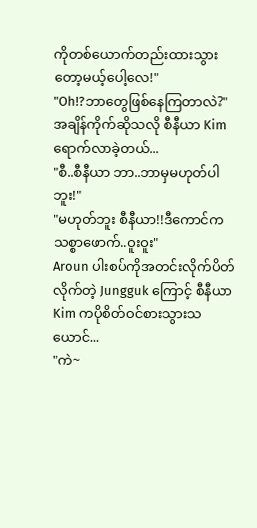ကိုတစ်ယောက်တည်းထားသွားတော့မယ့်ပေါ့လေ!"
"Oh!?ဘာတွေဖြစ်နေကြတာလဲ?"
အချိန်ကိုက်ဆိုသလို စီနီယာ Kim ရောက်လာခဲ့တယ်...
"စီ..စီနီယာ ဘာ..ဘာမှမဟုတ်ပါဘူး!"
"မဟုတ်ဘူး စီနီယာ!!ဒီကောင်က သစ္စာဖောက်..ဝူးဝူး"
Aroun ပါးစပ်ကိုအတင်းလိုက်ပိတ်လိုက်တဲ့ Jungguk ကြောင့် စီနီယာ Kim ကပိုစိတ်ဝင်စားသွားသယောင်...
"ကဲ~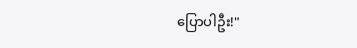ပြောပါဦး!"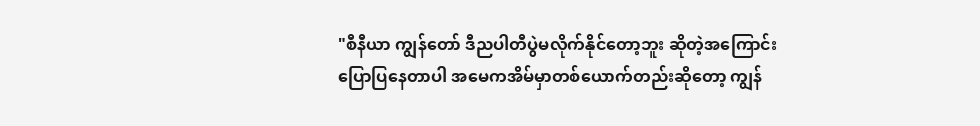"စီနီယာ ကျွန်တော် ဒီညပါတီပွဲမလိုက်နိုင်တော့ဘူး ဆိုတဲ့အကြောင်းပြောပြနေတာပါ အမေကအိမ်မှာတစ်ယောက်တည်းဆိုတော့ ကျွန်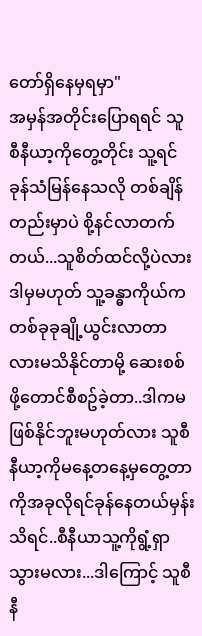တော်ရှိနေမှရမှာ"
အမှန်အတိုင်းပြောရရင် သူ စီနီယာ့ကိုတွေ့တိုင်း သူ့ရင်ခုန်သံမြန်နေသလို တစ်ချိန်တည်းမှာပဲ စို့နင်လာတက်တယ်...သူစိတ်ထင်လို့ပဲလား ဒါမှမဟုတ် သူ့ခန္ဓာကိုယ်ကတစ်ခုခုချို့ယွင်းလာတာလားမသိနိုင်တာမို့ ဆေးစစ်ဖို့တောင်စီစဥ်ခဲ့တာ..ဒါကမဖြစ်နိုင်ဘူးမဟုတ်လား သူစီနီယာ့ကိုမနေ့တနေ့မှတွေ့တာကိုအခုလိုရင်ခုန်နေတယ်မှန်းသိရင်..စီနီယာသူ့ကိုရွံ့ရှာသွားမလား...ဒါကြောင့် သူစီနီ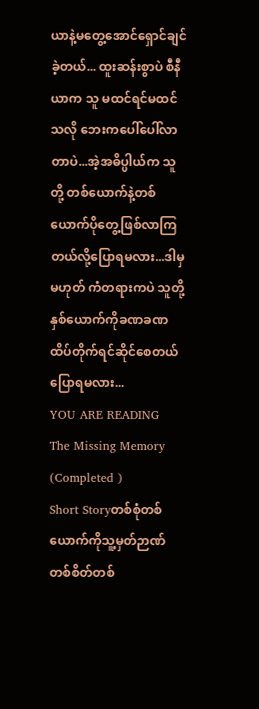ယာနဲ့မတွေ့အောင်ရှောင်ချင်ခဲ့တယ်... ထူးဆန်းစွာပဲ စီနီယာက သူ မထင်ရင်မထင်သလို ဘေးကပေါ်ပေါ်လာတာပဲ...အဲ့အဓိပ္ပါယ်က သူတို့ တစ်ယောက်နဲ့တစ်ယောက်ပိုတွေ့ဖြစ်လာကြတယ်လို့ပြောရမလား...ဒါမှမဟုတ် ကံတရားကပဲ သူတို့နှစ်ယောက်ကိုခဏခဏထိပ်တိုက်ရင်ဆိုင်စေတယ်ပြောရမလား...
YOU ARE READING
The Missing Memory (Completed )
Short Storyတစ်စုံတစ်ယောက်ကိုသူ့မှတ်ဉာဏ်တစ်စိတ်တစ်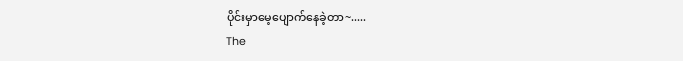ပိုင်းမှာမေ့ပျောက်နေခဲ့တာ~.....
The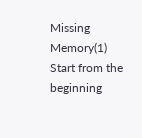Missing Memory(1)
Start from the beginning